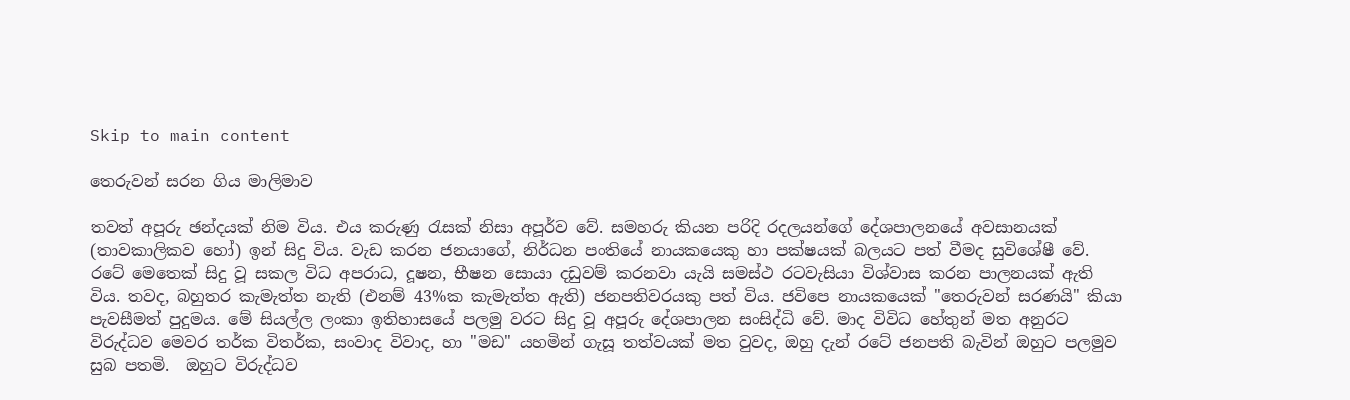Skip to main content

තෙරුවන් සරන ගිය මාලිමාව

තවත් අපූරු ඡන්දයක් නිම විය. එය කරුණු රැසක් නිසා අපූර්ව වේ. සමහරු කියන පරිදි රදලයන්ගේ දේශපාලනයේ අවසානයක් (තාවකාලිකව හෝ) ඉන් සිදු විය. වැඩ කරන ජනයාගේ, නිර්ධන පංතියේ නායකයෙකු හා පක්ෂයක් බලයට පත් වීමද සුවිශේෂී වේ. රටේ මෙතෙක් සිදු වූ සකල විධ අපරාධ, දූෂන, භීෂන සොයා දඩුවම් කරනවා යැයි සමස්ථ රටවැසියා විශ්වාස කරන පාලනයක් ඇති විය. තවද, බහුතර කැමැත්ත නැති (එනම් 43%ක කැමැත්ත ඇති) ජනපතිවරයකු පත් විය. ජවිපෙ නායකයෙක් "තෙරුවන් සරණයි" කියා පැවසීමත් පුදුමය. මේ සියල්ල ලංකා ඉතිහාසයේ පලමු වරට සිදු වූ අපූරු දේශපාලන සංසිද්ධි වේ. මාද විවිධ හේතුන් මත අනුරට විරුද්ධව මෙවර තර්ක විතර්ක, සංවාද විවාද, හා "මඩ" යහමින් ගැසූ තත්වයක් මත වුවද, ඔහු දැන් රටේ ජනපති බැවින් ඔහුට පලමුව සුබ පතමි.  ඔහුට විරුද්ධව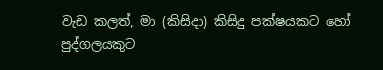වැඩ කලත්, මා (කිසිදා) කිසිදු පක්ෂයකට හෝ පුද්ගලයකුට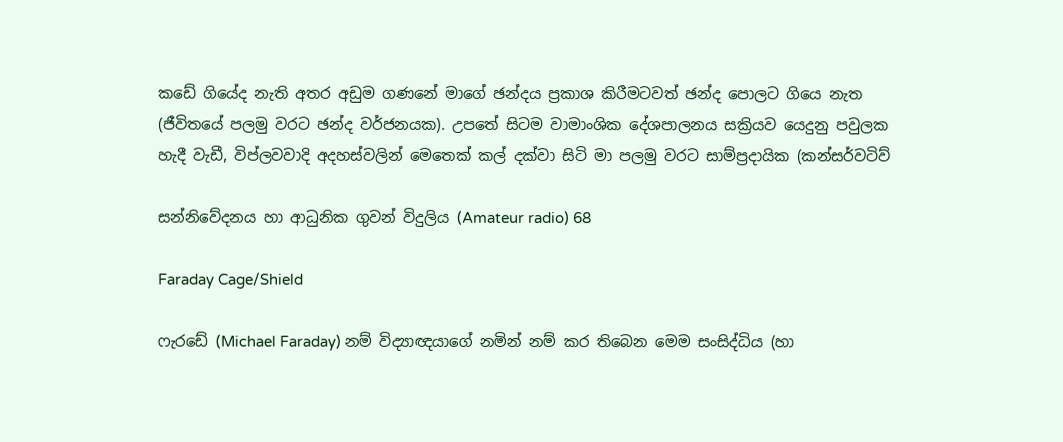කඩේ ගියේද නැති අතර අඩුම ගණනේ මාගේ ඡන්දය ප්‍රකාශ කිරීමටවත් ඡන්ද පොලට ගියෙ නැත (ජීවිතයේ පලමු වරට ඡන්ද වර්ජනයක). උපතේ සිටම වාමාංශික දේශපාලනය සක්‍රියව යෙදුනු පවුලක හැදී වැඩී, විප්ලවවාදි අදහස්වලින් මෙතෙක් කල් දක්වා සිටි මා පලමු වරට සාම්ප්‍රදායික (කන්සර්වටිව්

සන්නිවේදනය හා ආධුනික ගුවන් විදුලිය (Amateur radio) 68

Faraday Cage/Shield

ෆැරඩේ (Michael Faraday) නම් විද්‍යාඥයාගේ නමින් නම් කර තිබෙන මෙම සංසිද්ධිය (හා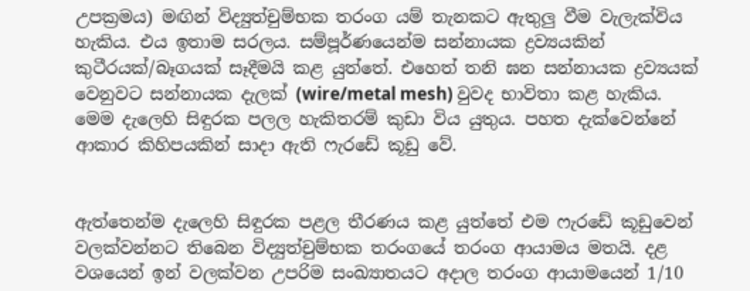උපක්‍රමය) මඟින් විද්‍යුත්චුම්භක තරංග යම් තැනකට ඇතුලු වීම වැලැක්විය හැකිය. එය ඉතාම සරලය. සම්පූර්ණයෙන්ම සන්නායක ද්‍රව්‍යයකින් කුටීරයක්/බෑගයක් සෑදීමයි කළ යුත්තේ. එහෙත් තනි ඝන සන්නායක ද්‍රව්‍යයක් වෙනුවට සන්නායක දැලක් (wire/metal mesh) වුවද භාවිතා කළ හැකිය. මෙම දැලෙහි සිඳුරක පලල හැකිතරම් කුඩා විය යුතුය. පහත දැක්වෙන්නේ ආකාර කිහිපයකින් සාදා ඇති ෆැරඩේ කූඩු වේ.


ඇත්තෙන්ම දැලෙහි සිඳුරක පළල තීරණය කළ යුත්තේ එම ෆැරඩේ කූඩුවෙන් වලක්වන්නට තිබෙන විද්‍යුත්චුම්භක තරංගයේ තරංග ආයාමය මතයි. දළ වශයෙන් ඉන් වලක්වන උපරිම සංඛ්‍යාතයට අදාල තරංග ආයාමයෙන් 1/10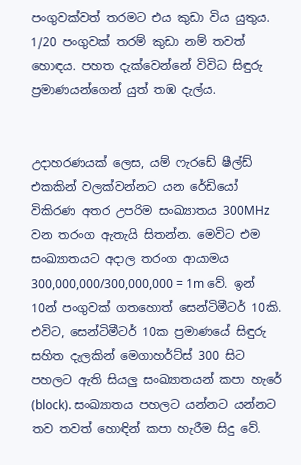පංගුවක්වත් තරමට එය කුඩා විය යුතුය. 1/20 පංගුවක් තරම් කුඩා නම් තවත් හොඳය. පහත දැක්වෙන්නේ විවිධ සිඳුරු ප්‍රමාණයන්ගෙන් යුත් තඹ දැල්ය.


උදාහරණයක් ලෙස, යම් ෆැරඩේ ෂීල්ඩ් එකකින් වලක්වන්නට යන රේඩියෝ විකිරණ අතර උපරිම සංඛ්‍යාතය 300MHz වන තරංග ඇතැයි සිතන්න. මෙවිට එම සංඛ්‍යාතයට අදාල තරංග ආයාමය 300,000,000/300,000,000 = 1m වේ. ඉන් 10න් පංගුවක් ගතහොත් සෙන්ටිමීටර් 10කි. එවිට, සෙන්ටිමීටර් 10ක ප්‍රමාණයේ සිඳුරු සහිත දැලකින් මෙගාහර්ට්ස් 300 සිට පහලට ඇති සියලු සංඛ්‍යාතයන් කපා හැරේ (block). සංඛ්‍යාතය පහලට යන්නට යන්නට තව තවත් හොඳින් කපා හැරීම සිදු වේ.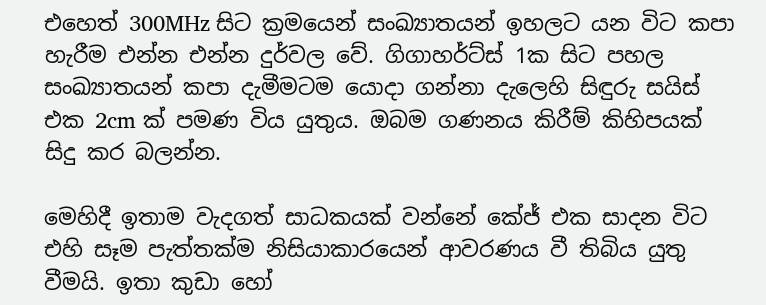එහෙත් 300MHz සිට ක්‍රමයෙන් සංඛ්‍යාතයන් ඉහලට යන විට කපා හැරීම එන්න එන්න දුර්වල වේ. ගිගාහර්ට්ස් 1ක සිට පහල සංඛ්‍යාතයන් කපා දැමීමටම යොදා ගන්නා දැලෙහි සිඳුරු සයිස් එක 2cm ක් පමණ විය යුතුය. ඔබම ගණනය කිරීම් කිහිපයක් සිදු කර බලන්න.

මෙහිදී ඉතාම වැදගත් සාධකයක් වන්නේ කේජ් එක සාදන විට එහි සෑම පැත්තක්ම නිසියාකාරයෙන් ආවරණය වී තිබිය යුතු වීමයි. ඉතා කුඩා හෝ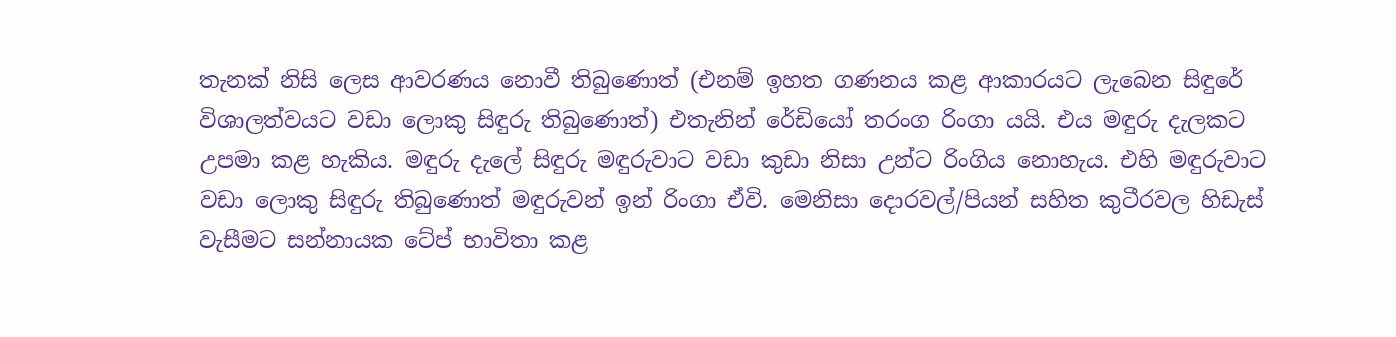තැනක් නිසි ලෙස ආවරණය නොවී තිබුණොත් (එනම් ඉහත ගණනය කළ ආකාරයට ලැබෙන සිඳුරේ විශාලත්වයට වඩා ලොකු සිඳුරු තිබුණොත්) එතැනින් රේඩියෝ තරංග රිංගා යයි. එය මඳුරු දැලකට උපමා කළ හැකිය. මඳුරු දැලේ සිඳුරු මඳුරුවාට වඩා කුඩා නිසා උන්ට රිංගිය නොහැය. එහි මඳුරුවාට වඩා ලොකු සිඳුරු තිබුණොත් මඳුරුවන් ඉන් රිංගා ඒවි. මෙනිසා දොරවල්/පියන් සහිත කුටීරවල හිඩැස් වැසීමට සන්නායක ටේප් භාවිතා කළ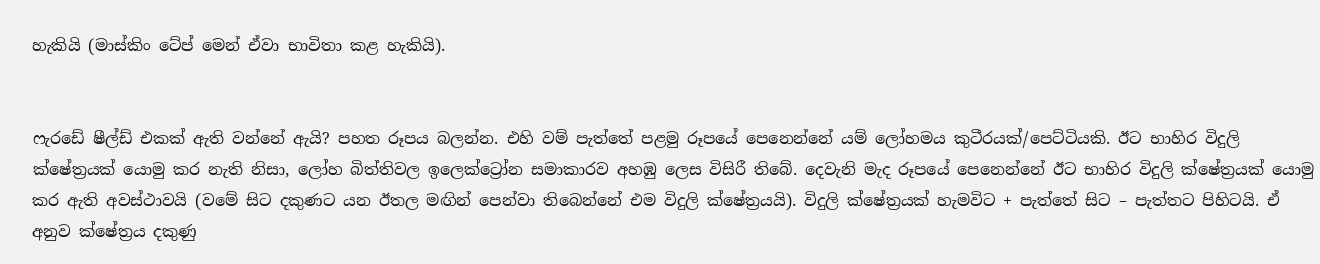හැකියි (මාස්කිං ටේප් මෙන් ඒවා භාවිතා කළ හැකියි).


ෆැරඩේ ෂීල්ඩ් එකක් ඇති වන්නේ ඇයි? පහත රූපය බලන්න. එහි වම් පැත්තේ පළමු රූපයේ පෙනෙන්නේ යම් ලෝහමය කුටීරයක්/පෙට්ටියකි. ඊට භාහිර විදුලි ක්ෂේත්‍රයක් යොමු කර නැති නිසා, ලෝහ බිත්තිවල ඉලෙක්ට්‍රෝන සමාකාරව අහඹු ලෙස විසිරී තිබේ. දෙවැනි මැද රූපයේ පෙනෙන්නේ ඊට භාහිර විදුලි ක්ෂේත්‍රයක් යොමු කර ඇති අවස්ථාවයි (වමේ සිට දකුණට යන ඊතල මඟින් පෙන්වා තිබෙන්නේ එම විදුලි ක්ෂේත්‍රයයි). විදුලි ක්ෂේත්‍රයක් හැමවිට + පැත්තේ සිට – පැත්තට පිහිටයි. ඒ අනුව ක්ෂේත්‍රය දකුණු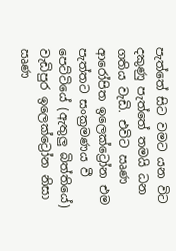පැත්තේ සිට වමට යන විට දකුණු පැත්තේ තමයි ධන ගතිය වැඩි. එවිට ඍණ ආරෝපිත ඉලෙක්ට්‍රෝන එම පැත්තට සංක්‍රමණය වී පෙට්ටියේ (ඇතුලු බිත්තියේ) වැඩිපුර ඉලෙක්ට්‍රෝන නිසා ඍණ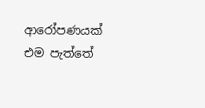ආරෝපණයක් එම පැත්තේ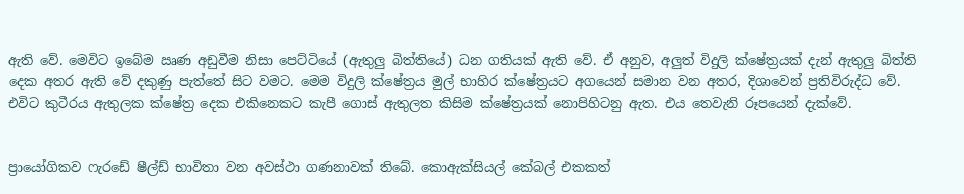ඇති වේ. මෙවිට ඉබේම ඍණ අඩුවීම නිසා පෙට්ටියේ (ඇතුලු බිත්තියේ) ධන ගතියක් ඇති වේ. ඒ අනුව, අලුත් විදුලි ක්ෂේත්‍රයක් දැන් ඇතුලු බිත්ති දෙක අතර ඇති වේ දකුණු පැත්තේ සිට වමට. මෙම විදුලි ක්ෂේත්‍රය මුල් භාහිර ක්ෂේත්‍රයට අගයෙන් සමාන වන අතර, දිශාවෙන් ප්‍රතිවිරුද්ධ වේ. එවිට කුටීරය ඇතුලක ක්ෂේත්‍ර දෙක එකිනෙකට කැපී ගොස් ඇතුලත කිසිම ක්ෂේත්‍රයක් නොපිහිටනු ඇත. එය තෙවැනි රූපයෙන් දැක්වේ.


ප්‍රායෝගිකව ෆැරඩේ ෂීල්ඩ් භාවිතා වන අවස්ථා ගණනාවක් තිබේ. කොඇක්සියල් කේබල් එකකත්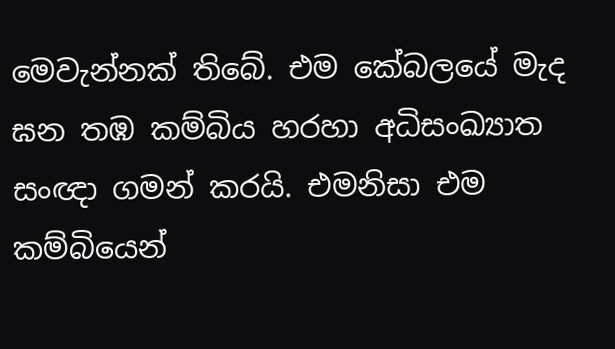මෙවැන්නක් තිබේ. එම කේබලයේ මැද ඝන තඹ කම්බිය හරහා අධිසංඛ්‍යාත සංඥා ගමන් කරයි. එමනිසා එම කම්බියෙන්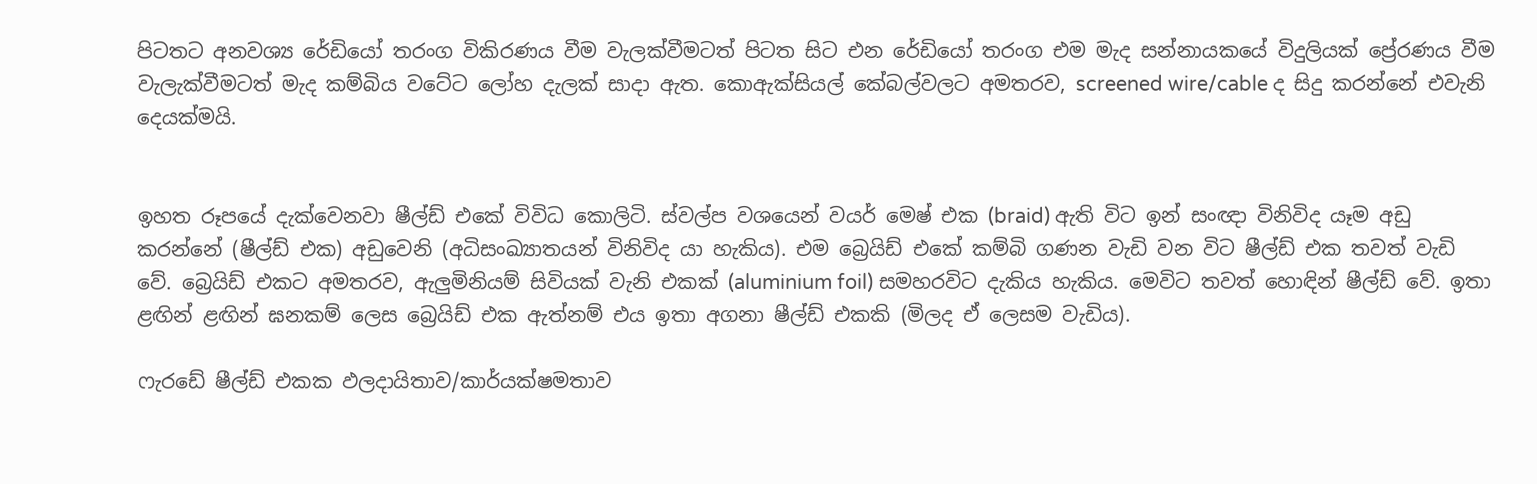පිටතට අනවශ්‍ය රේඩියෝ තරංග විකිරණය වීම වැලක්වීමටත් පිටත සිට එන රේඩියෝ තරංග එම මැද සන්නායකයේ විදුලියක් ප්‍රේරණය වීම වැලැක්වීමටත් මැද කම්බිය වටේට ලෝහ දැලක් සාදා ඇත. කොඇක්සියල් කේබල්වලට අමතරව, screened wire/cable ද සිදු කරන්නේ එවැනි දෙයක්මයි.


ඉහත රූපයේ දැක්වෙනවා ෂීල්ඩ් එකේ විවිධ කොලිටි. ස්වල්ප වශයෙන් වයර් මෙෂ් එක (braid) ඇති විට ඉන් සංඥා විනිවිද යෑම අඩු කරන්නේ (ෂීල්ඩ් එක) අඩුවෙනි (අධිසංඛ්‍යාතයන් විනිවිද යා හැකිය). එම බ්‍රෙයිඩ් එකේ කම්බි ගණන වැඩි වන විට ෂීල්ඩ් එක තවත් වැඩි වේ. බ්‍රෙයිඩ් එකට අමතරව, ඇලුමිනියම් සිවියක් වැනි එකක් (aluminium foil) සමහරවිට දැකිය හැකිය. මෙවිට තවත් හොඳින් ෂීල්ඩ් වේ. ඉතා ළඟින් ළඟින් ඝනකම් ලෙස බ්‍රෙයිඩ් එක ඇත්නම් එය ඉතා අගනා ෂීල්ඩ් එකකි (මිලද ඒ ලෙසම වැඩිය).

ෆැරඩේ ෂීල්ඩ් එකක ඵලදායිතාව/කාර්යක්ෂමතාව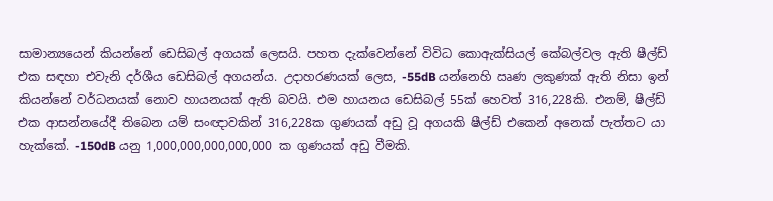සාමාන්‍යයෙන් කියන්නේ ඩෙසිබල් අගයක් ලෙසයි. පහත දැක්වෙන්නේ විවිධ කොඇක්සියල් කේබල්වල ඇති ෂීල්ඩ් එක සඳහා එවැනි දර්ශීය ඩෙසිබල් අගයන්ය. උදාහරණයක් ලෙස, -55dB යන්නෙහි ඍණ ලකුණක් ඇති නිසා ඉන් කියන්නේ වර්ධනයක් නොව හායනයක් ඇති බවයි. එම හායනය ඩෙසිබල් 55ක් හෙවත් 316,228කි. එනම්, ෂීල්ඩ් එක ආසන්නයේදී තිබෙන යම් සංඥාවකින් 316,228ක ගුණයක් අඩු වූ අගයකි ෂීල්ඩ් එකෙන් අනෙක් පැත්තට යා හැක්කේ. -150dB යනු 1,000,000,000,000,000 ක ගුණයක් අඩු වීමකි.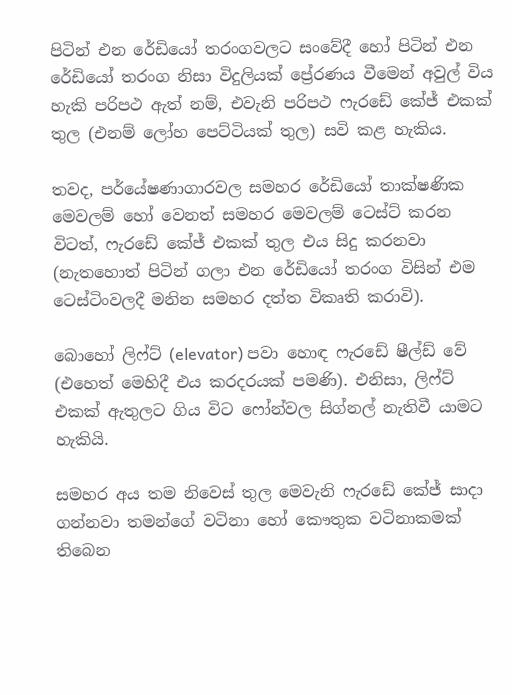පිටින් එන රේඩියෝ තරංගවලට සංවේදී හෝ පිටින් එන රේඩියෝ තරංග නිසා විදුලියක් ප්‍රේරණය වීමෙන් අවුල් විය හැකි පරිපථ ඇත් නම්, එවැනි පරිපථ ෆැරඩේ කේජ් එකක් තුල (එනම් ලෝහ පෙට්ටියක් තුල) සවි කළ හැකිය.

තවද, පර්යේෂණාගාරවල සමහර රේඩියෝ තාක්ෂණික මෙවලම් හෝ වෙනත් සමහර මෙවලම් ටෙස්ට් කරන විටත්, ෆැරඩේ කේජ් එකක් තුල එය සිදු කරනවා (නැතහොත් පිටින් ගලා එන රේඩියෝ තරංග විසින් එම ටෙස්ටිංවලදී මනින සමහර දත්ත විකෘති කරාවි).

බොහෝ ලිෆ්ට් (elevator) පවා හොඳ ෆැරඩේ ෂීල්ඩ් වේ (එහෙත් මෙහිදී එය කරදරයක් පමණි). එනිසා, ලිෆ්ට් එකක් ඇතුලට ගිය විට ෆෝන්වල සිග්නල් නැතිවී යාමට හැකියි.

සමහර අය තම නිවෙස් තුල මෙවැනි ෆැරඩේ කේජ් සාදා ගන්නවා තමන්ගේ වටිනා හෝ කෞතුක වටිනාකමක් තිබෙන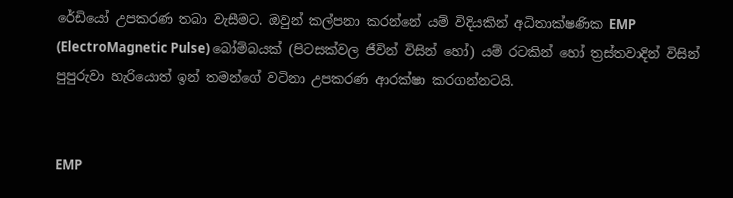රේඩියෝ උපකරණ තබා වැසීමට. ඔවුන් කල්පනා කරන්නේ යම් විදියකින් අධිතාක්ෂණික EMP (ElectroMagnetic Pulse) බෝම්බයක් (පිටසක්වල ජීවින් විසින් හෝ) යම් රටකින් හෝ ත්‍රස්තවාදින් විසින් පුපුරුවා හැරියොත් ඉන් තමන්ගේ වටිනා උපකරණ ආරක්ෂා කරගන්නටයි.


EMP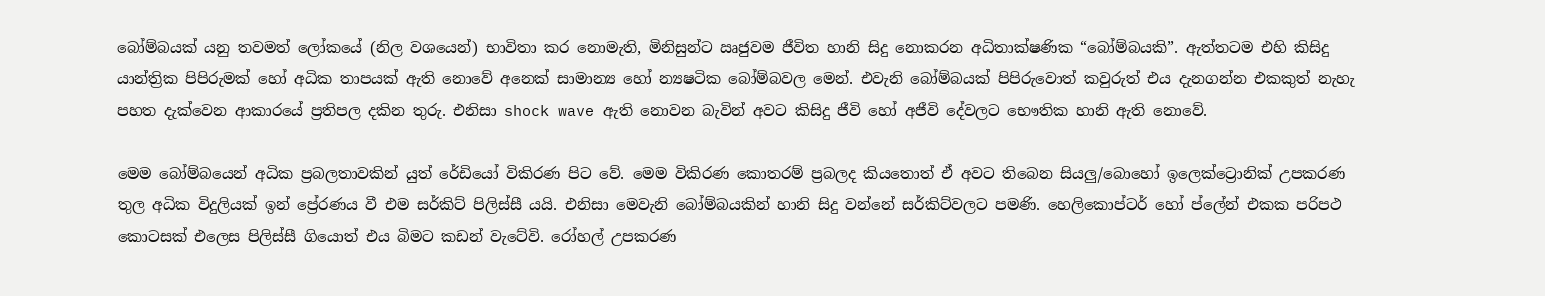බෝම්බයක් යනු තවමත් ලෝකයේ (නිල වශයෙන්) භාවිතා කර නොමැති, මිනිසුන්ට ඍජුවම ජීවිත හානි සිදු නොකරන අධිතාක්ෂණික “බෝම්බයකි”. ඇත්තටම එහි කිසිදු යාන්ත්‍රික පිපිරුමක් හෝ අධික තාපයක් ඇති නොවේ අනෙක් සාමාන්‍ය හෝ න්‍යෂටික බෝම්බවල මෙන්. එවැනි බෝම්බයක් පිපිරුවොත් කවුරුත් එය දැනගන්න එකකුත් නැහැ පහත දැක්වෙන ආකාරයේ ප්‍රතිපල දකින තුරු. එනිසා shock wave ඇති නොවන බැවින් අවට කිසිදු ජීවි හෝ අජීවි දේවලට භෞතික හානි ඇති නොවේ.

මෙම බෝම්බයෙන් අධික ප්‍රබලතාවකින් යුත් රේඩියෝ විකිරණ පිට වේ. මෙම විකිරණ කොතරම් ප්‍රබලද කියතොත් ඒ අවට තිබෙන සියලු/බොහෝ ඉලෙක්ට්‍රොනික් උපකරණ තුල අධික විදුලියක් ඉන් ප්‍රේරණය වී එම සර්කිට් පිලිස්සී යයි. එනිසා මෙවැනි බෝම්බයකින් හානි සිදු වන්නේ සර්කිට්වලට පමණි. හෙලිකොප්ටර් හෝ ප්ලේන් එකක පරිපථ කොටසක් එලෙස පිලිස්සී ගියොත් එය බිමට කඩන් වැටේවි. රෝහල් උපකරණ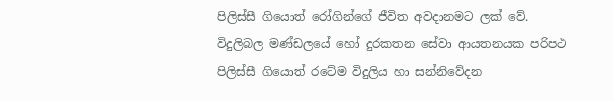පිලිස්සී ගියොත් රෝගින්ගේ ජීවිත අවදානමට ලක් වේ. විදුලිබල මණ්ඩලයේ හෝ දුරකතන සේවා ආයතනයක පරිපථ පිලිස්සී ගියොත් රටේම විදුලිය හා සන්නිවේදන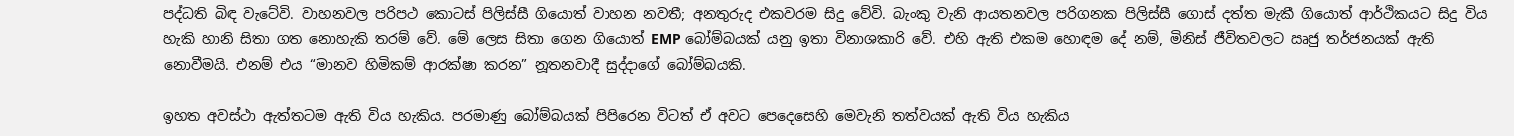පද්ධති බිඳ වැටේවි. වාහනවල පරිපථ කොටස් පිලිස්සී ගියොත් වාහන නවතී; අනතුරුද එකවරම සිදු වේවි. බැංකු වැනි ආයතනවල පරිගනක පිලිස්සී ගොස් දත්ත මැකී ගියොත් ආර්ථිකයට සිදු විය හැකි හානි සිතා ගත නොහැකි තරම් වේ. මේ ලෙස සිතා ගෙන ගියොත් EMP බෝම්බයක් යනු ඉතා විනාශකාරි වේ. එහි ඇති එකම හොඳම දේ නම්, මිනිස් ජීවිතවලට ඍජු තර්ජනයක් ඇති නොවීමයි. එනම් එය “මානව හිමිකම් ආරක්ෂා කරන” නූතනවාදී සුද්දාගේ බෝම්බයකි.

ඉහත අවස්ථා ඇත්තටම ඇති විය හැකිය. පරමාණු බෝම්බයක් පිපිරෙන විටත් ඒ අවට පෙදෙසෙහි මෙවැනි තත්වයක් ඇති විය හැකිය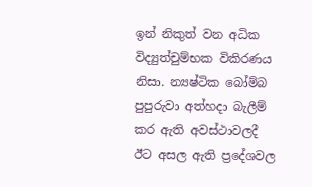ඉන් නිකුත් වන අධික විද්‍යුත්චුම්භක විකිරණය නිසා. න්‍යෂ්ටික බෝම්බ පුපුරුවා අත්හදා බැලීම් කර ඇති අවස්ථාවලදී ඊට අසල ඇති ප්‍රදේශවල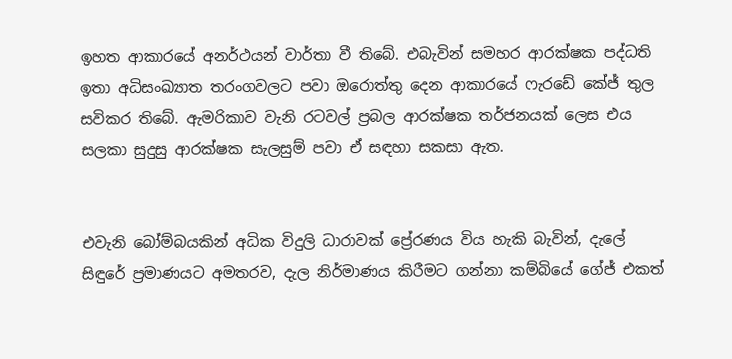ඉහත ආකාරයේ අනර්ථයන් වාර්තා වී තිබේ. එබැවින් සමහර ආරක්ෂක පද්ධති ඉතා අධිසංඛ්‍යාත තරංගවලට පවා ඔරොත්තු දෙන ආකාරයේ ෆැරඩේ කේජ් තුල සවිකර තිබේ. ඇමරිකාව වැනි රටවල් ප්‍රබල ආරක්ෂක තර්ජනයක් ලෙස එය සලකා සුදුසු ආරක්ෂක සැලසුම් පවා ඒ සඳහා සකසා ඇත.


එවැනි බෝම්බයකින් අධික විදුලි ධාරාවක් ප්‍රේරණය විය හැකි බැවින්, දැලේ සිඳුරේ ප්‍රමාණයට අමතරව, දැල නිර්මාණය කිරීමට ගන්නා කම්බියේ ගේජ් එකත්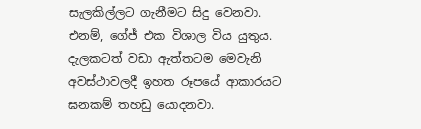සැලකිල්ලට ගැනීමට සිදු වෙනවා. එනම්, ගේජ් එක විශාල විය යුතුය. දැලකටත් වඩා ඇත්තටම මෙවැනි අවස්ථාවලදී ඉහත රූපයේ ආකාරයට ඝනකම් තහඩු යොදනවා.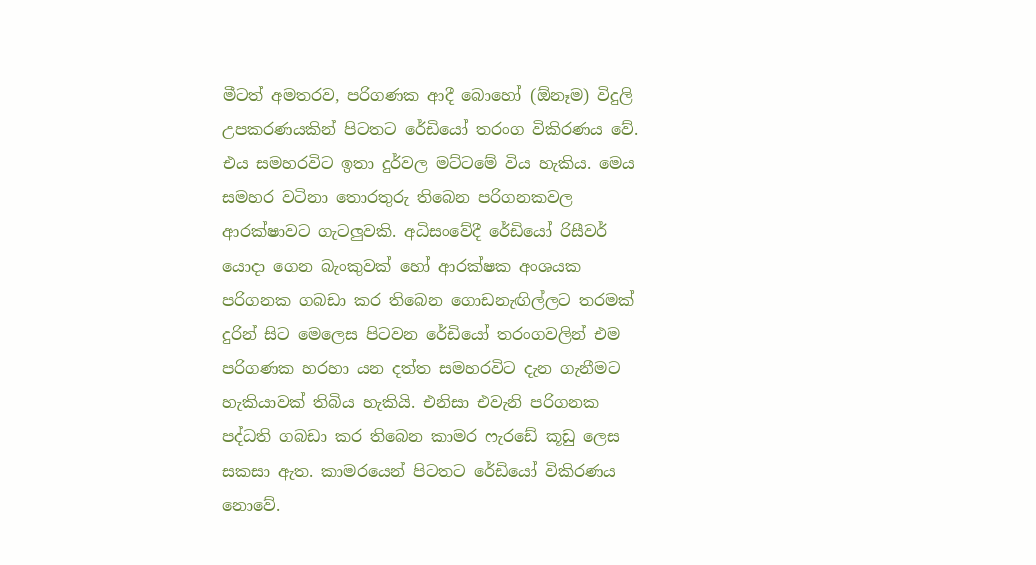මීටත් අමතරව, පරිගණක ආදී බොහෝ (ඕනෑම) විදුලි උපකරණයකින් පිටතට රේඩියෝ තරංග විකිරණය වේ. එය සමහරවිට ඉතා දුර්වල මට්ටමේ විය හැකිය. මෙය සමහර වටිනා තොරතුරු තිබෙන පරිගනකවල ආරක්ෂාවට ගැටලුවකි. අධිසංවේදී රේඩියෝ රිසීවර් යොදා ගෙන බැංකුවක් හෝ ආරක්ෂක අංශයක පරිගනක ගබඩා කර තිබෙන ගොඩනැඟිල්ලට තරමක් දුරින් සිට මෙලෙස පිටවන රේඩියෝ තරංගවලින් එම පරිගණක හරහා යන දත්ත සමහරවිට දැන ගැනීමට හැකියාවක් තිබිය හැකියි. එනිසා එවැනි පරිගනක පද්ධති ගබඩා කර තිබෙන කාමර ෆැරඩේ කූඩු ලෙස සකසා ඇත. කාමරයෙන් පිටතට රේඩියෝ විකිරණය නොවේ.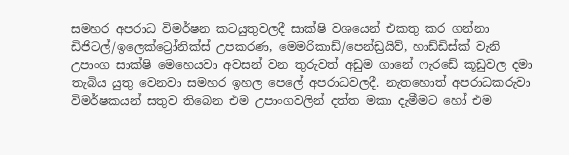සමහර අපරාධ විමර්ෂන කටයුතුවලදී සාක්ෂි වශයෙන් එකතු කර ගන්නා ඩිජිටල්/ඉලෙක්ට්‍රෝනික්ස් උපකරණ, මෙමරිකාඩ්/පෙන්ඩ්‍රයිව්, හාඩ්ඩිස්ක් වැනි උපාංග සාක්ෂි මෙහෙයවා අවසන් වන තුරුවත් අඩුම ගානේ ෆැරඩේ කූඩුවල දමා තැබිය යුතු වෙනවා සමහර ඉහල පෙලේ අපරාධවලදී. නැතහොත් අපරාධකරුවා විමර්ෂකයන් සතුව තිබෙන එම උපාංගවලින් දත්ත මකා දැමීමට හෝ එම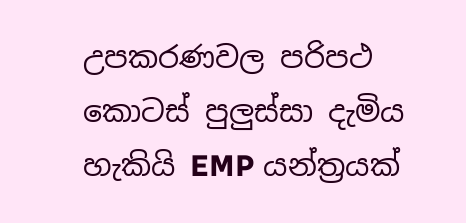උපකරණවල පරිපථ කොටස් පුලුස්සා දැමිය හැකියි EMP යන්ත්‍රයක්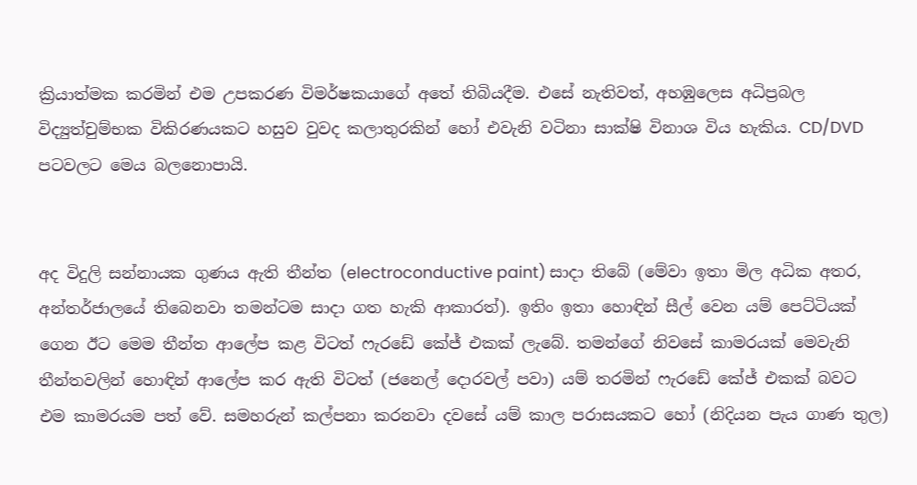ක්‍රියාත්මක කරමින් එම උපකරණ විමර්ෂකයාගේ අතේ තිබියදීම. එසේ නැතිවත්, අහඹුලෙස අධිප්‍රබල විද්‍යුත්චුම්භක විකිරණයකට හසුව වුවද කලාතුරකින් හෝ එවැනි වටිනා සාක්ෂි විනාශ විය හැකිය. CD/DVD පටවලට මෙය බලනොපායි.


අද විදුලි සන්නායක ගුණය ඇති තීන්ත (electroconductive paint) සාදා තිබේ (මේවා ඉතා මිල අධික අතර, අන්තර්ජාලයේ තිබෙනවා තමන්ටම සාදා ගත හැකි ආකාරත්). ඉතිං ඉතා හොඳින් සීල් වෙන යම් පෙට්ටියක් ගෙන ඊට මෙම තීන්ත ආලේප කළ විටත් ෆැරඩේ කේජ් එකක් ලැබේ. තමන්ගේ නිවසේ කාමරයක් මෙවැනි තීන්තවලින් හොඳින් ආලේප කර ඇති විටත් (ජනෙල් දොරවල් පවා) යම් තරමින් ෆැරඩේ කේජ් එකක් බවට එම කාමරයම පත් වේ. සමහරුන් කල්පනා කරනවා දවසේ යම් කාල පරාසයකට හෝ (නිදියන පැය ගාණ තුල)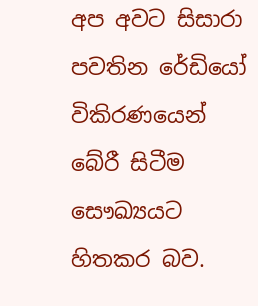අප අවට සිසාරා පවතින රේඩියෝ විකිරණයෙන් බේරී සිටීම සෞඛ්‍යයට හිතකර බව.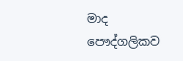මාද පෞද්ගලිකව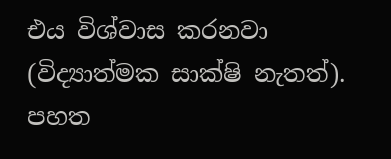එය විශ්වාස කරනවා (විද්‍යාත්මක සාක්ෂි නැතත්). පහත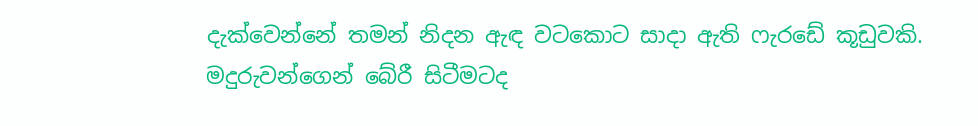දැක්වෙන්නේ තමන් නිදන ඇඳ වටකොට සාදා ඇති ෆැරඩේ කූඩුවකි. මදුරුවන්ගෙන් බේරී සිටීමටද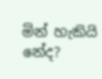මින් හැකියි නේද?